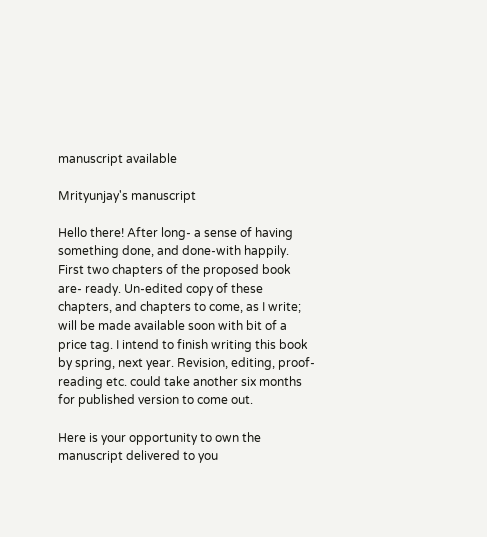manuscript available

Mrityunjay's manuscript

Hello there! After long- a sense of having something done, and done-with happily. First two chapters of the proposed book are- ready. Un-edited copy of these chapters, and chapters to come, as I write; will be made available soon with bit of a price tag. I intend to finish writing this book by spring, next year. Revision, editing, proof-reading etc. could take another six months for published version to come out.

Here is your opportunity to own the manuscript delivered to you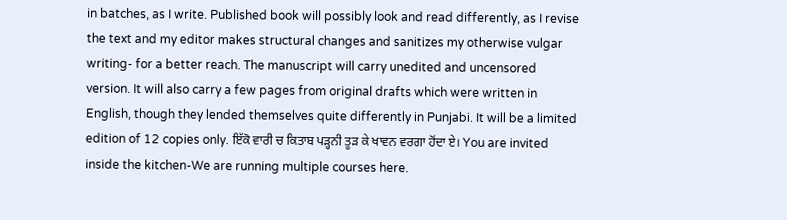in batches, as I write. Published book will possibly look and read differently, as I revise the text and my editor makes structural changes and sanitizes my otherwise vulgar writing- for a better reach. The manuscript will carry unedited and uncensored version. It will also carry a few pages from original drafts which were written in English, though they lended themselves quite differently in Punjabi. It will be a limited edition of 12 copies only. ਇੱਕੋ ਵਾਰੀ ਚ ਕਿਤਾਬ ਪੜ੍ਹਨੀ ਤੂੜ ਕੇ ਖਾਵਨ ਵਰਗਾ ਹੋਂਦਾ ਏ। You are invited inside the kitchen-We are running multiple courses here.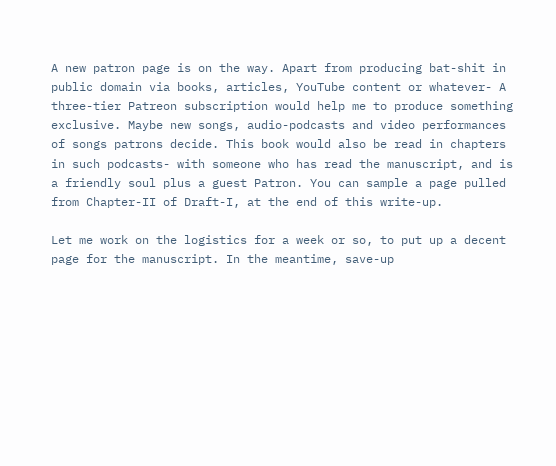A new patron page is on the way. Apart from producing bat-shit in public domain via books, articles, YouTube content or whatever- A three-tier Patreon subscription would help me to produce something exclusive. Maybe new songs, audio-podcasts and video performances of songs patrons decide. This book would also be read in chapters in such podcasts- with someone who has read the manuscript, and is a friendly soul plus a guest Patron. You can sample a page pulled from Chapter-II of Draft-I, at the end of this write-up.

Let me work on the logistics for a week or so, to put up a decent page for the manuscript. In the meantime, save-up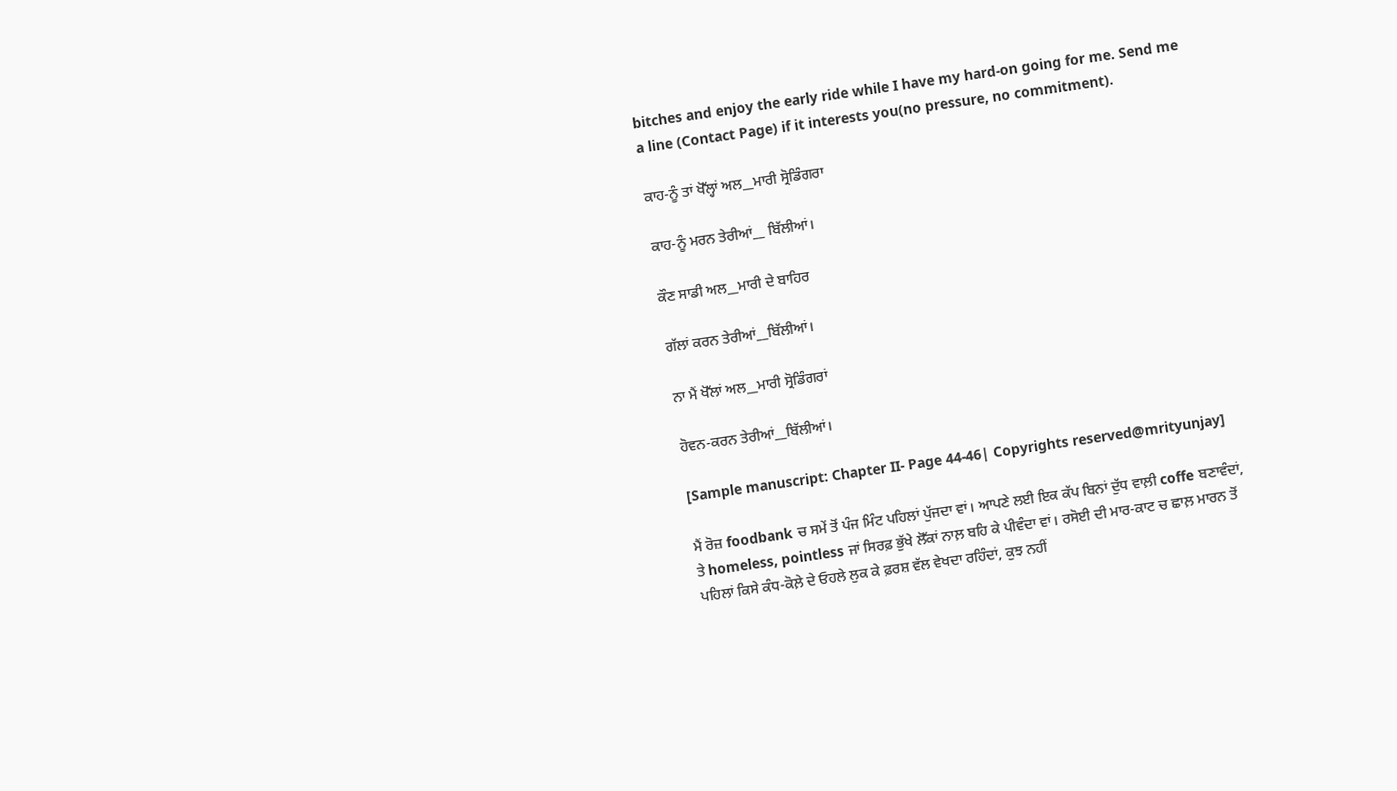bitches and enjoy the early ride while I have my hard-on going for me. Send me a line (Contact Page) if it interests you(no pressure, no commitment).

ਕਾਹ-ਨੂੰ ਤਾਂ ਖੋੱਲ੍ਹਾਂ ਅਲ__ਮਾਰੀ ਸ੍ਰੋਡਿੰਗਰਾ

ਕਾਹ-ਨੂੰ ਮਰਨ ਤੇਰੀਆਂ__ ਬਿੱਲੀਆਂ।

ਕੌਣ ਸਾਡੀ ਅਲ__ਮਾਰੀ ਦੇ ਬਾਹਿਰ

ਗੱਲਾਂ ਕਰਨ ਤੇਰੀਆਂ__ਬਿੱਲੀਆਂ।

ਨਾ ਮੈਂ ਖੋੱਲਾਂ ਅਲ__ਮਾਰੀ ਸ੍ਰੋਡਿੰਗਰਾਂ

ਹੋਵਨ-ਕਰਨ ਤੇਰੀਆਂ__ਬਿੱਲੀਆਂ।

[Sample manuscript: Chapter II- Page 44-46| Copyrights reserved@mrityunjay]

ਮੈਂ ਰੋਜ਼ foodbank ਚ ਸਮੇਂ ਤੋਂ ਪੰਜ ਮਿੰਟ ਪਹਿਲਾਂ ਪੁੱਜਦਾ ਵਾਂ। ਆਪਣੇ ਲਈ ਇਕ ਕੱਪ ਬਿਨਾਂ ਦੁੱਧ ਵਾਲ਼ੀ coffe ਬਣਾਵੰਦਾਂ,  ਤੇ homeless, pointless ਜਾਂ ਸਿਰਫ਼ ਭੁੱਖੇ ਲੋੱਕਾਂ ਨਾਲ਼ ਬਹਿ ਕੇ ਪੀਵੰਦਾ ਵਾਂ। ਰਸੋਈ ਦੀ ਮਾਰ-ਕਾਟ ਚ ਛਾਲ਼ ਮਾਰਨ ਤੋਂ ਪਹਿਲਾਂ ਕਿਸੇ ਕੰਧ-ਕੋਲ਼ੇ ਦੇ ਓਹਲੇ ਲੁਕ ਕੇ ਫ਼ਰਸ਼ ਵੱਲ ਵੇਖਦਾ ਰਹਿੰਦਾਂ, ਕੁਝ ਨਹੀਂ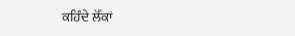ਕਹਿੰਦੇ ਲੋੱਕਾਂ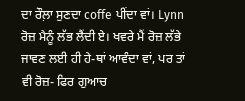ਦਾ ਰੌਲ਼ਾ ਸੁਣਦਾ coffe ਪੀਂਦਾ ਵਾਂ। Lynn ਰੋਜ਼ ਮੈਨੂੰ ਲੱਭ ਲੈਂਦੀ ਏ। ਖਵਰੇ ਮੈਂ ਰੋਜ਼ ਲੱਭੇ ਜਾਵਣ ਲਈ ਹੀ ਹੇ-ਥਾਂ ਆਵੰਦਾ ਵਾਂ, ਪਰ ਤਾਂ ਵੀ ਰੋਜ਼- ਫਿਰ ਗੁਆਚ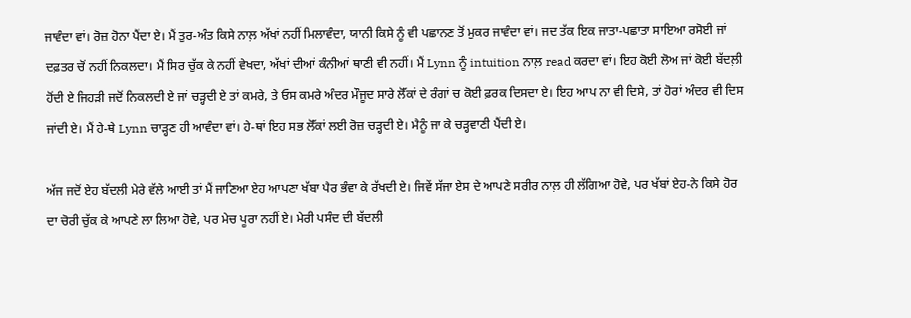ਜਾਵੰਦਾ ਵਾਂ। ਰੋਜ਼ ਹੋਨਾ ਪੈਂਦਾ ਏ। ਮੈਂ ਤੁਰ-ਅੰਤ ਕਿਸੇ ਨਾਲ਼ ਅੱਖਾਂ ਨਹੀਂ ਮਿਲਾਵੰਦਾ, ਯਾਨੀ ਕਿਸੇ ਨੂੰ ਵੀ ਪਛਾਨਣ ਤੋਂ ਮੁਕਰ ਜਾਵੰਦਾ ਵਾਂ। ਜਦ ਤੱਕ ਇਕ ਜਾਤਾ-ਪਛਾਤਾ ਸਾਇਆ ਰਸੋਈ ਜਾਂ ਦਫ਼ਤਰ ਚੋਂ ਨਹੀਂ ਨਿਕਲਦਾ। ਮੈਂ ਸਿਰ ਚੁੱਕ ਕੇ ਨਹੀਂ ਵੇਖਦਾ, ਅੱਖਾਂ ਦੀਆਂ ਕੰਨੀਆਂ ਥਾਣੀ ਵੀ ਨਹੀਂ। ਮੈਂ Lynn ਨੂੰ intuition ਨਾਲ਼ read ਕਰਦਾ ਵਾਂ। ਇਹ ਕੋਈ ਲੋਅ ਜਾਂ ਕੋਈ ਬੱਦਲ਼ੀ ਹੋਂਦੀ ਏ ਜਿਹੜੀ ਜਦੋਂ ਨਿਕਲਦੀ ਏ ਜਾਂ ਚੜ੍ਹਦੀ ਏ ਤਾਂ ਕਮਰੇ, ਤੇ ਓਸ ਕਮਰੇ ਅੰਦਰ ਮੌਜੂਦ ਸਾਰੇ ਲੋੱਕਾਂ ਦੇ ਰੰਗਾਂ ਚ ਕੋਈ ਫ਼ਰਕ ਦਿਸਦਾ ਏ। ਇਹ ਆਪ ਨਾ ਵੀ ਦਿਸੇ, ਤਾਂ ਹੋਰਾਂ ਅੰਦਰ ਵੀ ਦਿਸ ਜਾਂਦੀ ਏ। ਮੈਂ ਹੇ-ਥੇ Lynn ਚਾੜ੍ਹਣ ਹੀ ਆਵੰਦਾ ਵਾਂ। ਹੇ-ਥਾਂ ਇਹ ਸਭ ਲੋੱਕਾਂ ਲਈ ਰੋਜ਼ ਚੜ੍ਹਦੀ ਏ। ਮੈਨੂੰ ਜਾ ਕੇ ਚੜ੍ਹਵਾਣੀ ਪੈਂਦੀ ਏ।

ਅੱਜ ਜਦੋਂ ਏਹ ਬੱਦਲੀ ਮੇਰੇ ਵੱਲੇ ਆਈ ਤਾਂ ਮੈਂ ਜਾਣਿਆ ਏਹ ਆਪਣਾ ਖੱਬਾ ਪੈਰ ਭੰਵਾ ਕੇ ਰੱਖਦੀ ਏ। ਜਿਵੇਂ ਸੱਜਾ ਏਸ ਦੇ ਆਪਣੇ ਸਰੀਰ ਨਾਲ਼ ਹੀ ਲੱਗਿਆ ਹੋਵੇ, ਪਰ ਖੱਬਾਂ ਏਹ-ਨੇ ਕਿਸੇ ਹੋਰ ਦਾ ਚੋਰੀ ਚੁੱਕ ਕੇ ਆਪਣੇ ਲਾ ਲਿਆ ਹੋਵੇ, ਪਰ ਮੇਚ ਪੂਰਾ ਨਹੀਂ ਏ। ਮੇਰੀ ਪਸੰਦ ਦੀ ਬੱਦਲੀ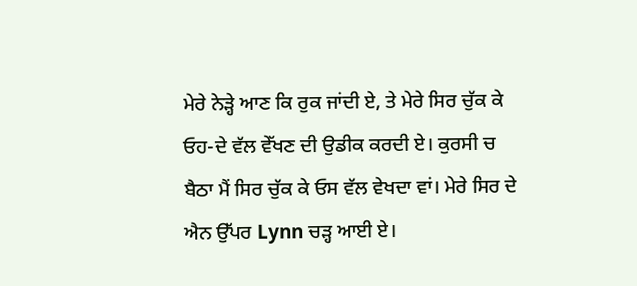ਮੇਰੇ ਨੇੜ੍ਹੇ ਆਣ ਕਿ ਰੁਕ ਜਾਂਦੀ ਏ, ਤੇ ਮੇਰੇ ਸਿਰ ਚੁੱਕ ਕੇ ਓਹ-ਦੇ ਵੱਲ ਵੇੱਖਣ ਦੀ ਉਡੀਕ ਕਰਦੀ ਏ। ਕੁਰਸੀ ਚ ਬੈਠਾ ਮੈਂ ਸਿਰ ਚੁੱਕ ਕੇ ਓਸ ਵੱਲ ਵੇਖਦਾ ਵਾਂ। ਮੇਰੇ ਸਿਰ ਦੇ ਐਨ ਉੱਪਰ Lynn ਚੜ੍ਹ ਆਈ ਏ।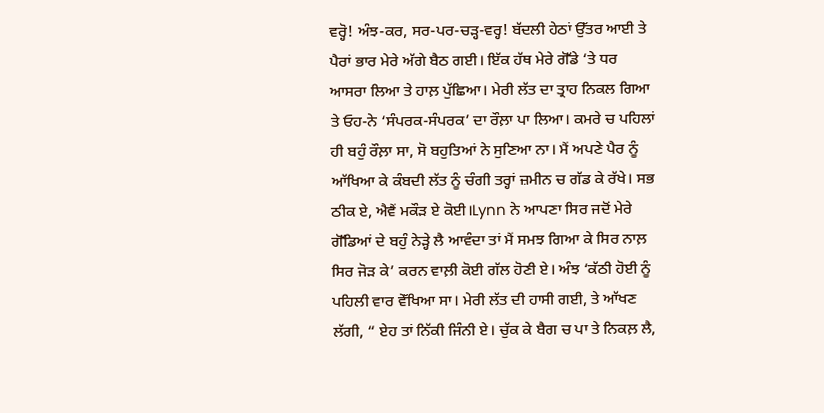ਵਰ੍ਹੋ! ਅੰਝ-ਕਰ, ਸਰ-ਪਰ-ਚੜ੍ਹ-ਵਰ੍ਹ! ਬੱਦਲੀ ਹੇਠਾਂ ਉੱਤਰ ਆਈ ਤੇ ਪੈਰਾਂ ਭਾਰ ਮੇਰੇ ਅੱਗੇ ਬੈਠ ਗਈ। ਇੱਕ ਹੱਥ ਮੇਰੇ ਗੋੱਡੇ ‘ਤੇ ਧਰ ਆਸਰਾ ਲਿਆ ਤੇ ਹਾਲ਼ ਪੁੱਛਿਆ। ਮੇਰੀ ਲੱਤ ਦਾ ਤ੍ਰਾਹ ਨਿਕਲ ਗਿਆ ਤੇ ਓਹ-ਨੇ ‘ਸੰਪਰਕ-ਸੰਪਰਕ’ ਦਾ ਰੌਲ਼ਾ ਪਾ ਲਿਆ। ਕਮਰੇ ਚ ਪਹਿਲਾਂ ਹੀ ਬਹੁੰ ਰੌਲ਼ਾ ਸਾ, ਸੋ ਬਹੁਤਿਆਂ ਨੇ ਸੁਣਿਆ ਨਾ। ਮੈਂ ਅਪਣੇ ਪੈਰ ਨੂੰ ਆੱਖਿਆ ਕੇ ਕੰਬਦੀ ਲੱਤ ਨੂੰ ਚੰਗੀ ਤਰ੍ਹਾਂ ਜ਼ਮੀਨ ਚ ਗੱਡ ਕੇ ਰੱਖੇ। ਸਭ ਠੀਕ ਏ, ਐਵੈਂ ਮਕੌੜ ਏ ਕੋਈ।Lynn ਨੇ ਆਪਣਾ ਸਿਰ ਜਦੋਂ ਮੇਰੇ ਗੋੱਡਿਆਂ ਦੇ ਬਹੁੰ ਨੇੜ੍ਹੇ ਲੈ ਆਵੰਦਾ ਤਾਂ ਮੈਂ ਸਮਝ ਗਿਆ ਕੇ ਸਿਰ ਨਾਲ਼ ਸਿਰ ਜੋੜ ਕੇ’ ਕਰਨ ਵਾਲ਼ੀ ਕੋਈ ਗੱਲ ਹੋਣੀ ਏ। ਅੰਝ ‘ਕੱਠੀ ਹੋਈ ਨੂੰ ਪਹਿਲੀ ਵਾਰ ਵੇੱਖਿਆ ਸਾ। ਮੇਰੀ ਲੱਤ ਦੀ ਹਾਸੀ ਗਈ, ਤੇ ਆੱਖਣ ਲੱਗੀ, “ ਏਹ ਤਾਂ ਨਿੱਕੀ ਜਿੰਨੀ ਏ। ਚੁੱਕ ਕੇ ਬੈਗ ਚ ਪਾ ਤੇ ਨਿਕਲ਼ ਲੈ,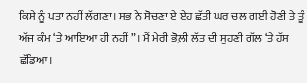ਕਿਸੇ ਨੂੰ ਪਤਾ ਨਹੀਂ ਲੱਗਣਾ। ਸਭ ਨੇ ਸੋਚਣਾ ਏ ਏਹ ਛੱਤੀ ਘਰ ਚਲ ਗਈ ਹੋਣੀ ਤੇ ਤੂੰ ਅੱਜ ਕੰਮ ‘ਤੇ ਆਇਆ ਹੀ ਨਹੀਂ”। ਮੈਂ ਮੇਰੀ ਭੋਲ਼ੀ ਲੱਤ ਦੀ ਸੁਹਣੀ ਗੱਲ ‘ਤੇ ਹੱਸ ਛੱਡਿਆ।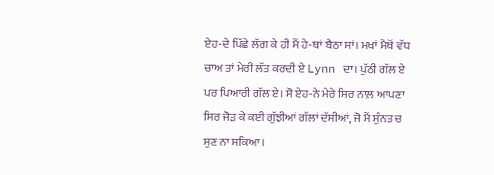ਏਹ-ਦੇ ਪਿੱਛੇ ਲੱਗ ਕੇ ਹੀ ਮੈਂ ਹੇ-ਥਾਂ ਬੈਠਾ ਸਾਂ। ਮਖਾਂ ਮੈਥੋਂ ਵੱਧ ਚਾਅ ਤਾਂ ਮੇਰੀ ਲੱਤ ਕਰਦੀ ਏ Lynn ਦਾ। ਪੁੱਠੀ ਗੱਲ ਏ ਪਰ ਪਿਆਰੀ ਗੱਲ ਏ। ਸੋ ਏਹ-ਨੇ ਮੇਰੇ ਸਿਰ ਨਾਲ਼ ਆਪਣਾ ਸਿਰ ਜੋੜ ਕੇ ਕਈ ਗੁੱਝੀਆਂ ਗੱਲਾਂ ਦੱਸੀਆਂ, ਜੋ ਮੈਂ ਸੁੰਨਤ ਚ ਸੁਣ ਨਾ ਸਕਿਆ।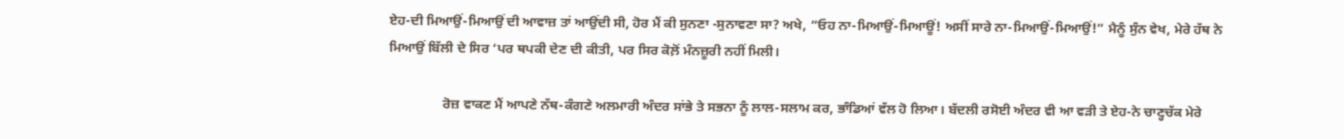ਏਹ-ਦੀ ਮਿਆਉਂ-ਮਿਆਉਂ ਦੀ ਆਵਾਜ਼ ਤਾਂ ਆਉਂਦੀ ਸੀ, ਹੋਰ ਮੈਂ ਕੀ ਸੁਨਣਾ -ਸੁਨਾਵਣਾ ਸਾ? ਅਖੇ, “ਓਹ ਨਾ-ਮਿਆਉਂ-ਮਿਆਊਂ! ਅਸੀਂ ਸਾਰੇ ਨਾ-ਮਿਆਉਂ-ਮਿਆਉਂ!” ਮੈਨੂੰ ਸੁੰਨ ਵੇਖ, ਮੇਰੇ ਹੱਥ ਨੇ ਮਿਆਉਂ ਬਿੱਲੀ ਦੇ ਸਿਰ ‘ਪਰ ਥਪਕੀ ਦੇਣ ਦੀ ਕੀਤੀ, ਪਰ ਸਿਰ ਕੋਲ਼ੋਂ ਮੰਨਜ਼ੂਰੀ ਨਹੀਂ ਮਿਲੀ।

                ਰੋਜ਼ ਵਾਕਣ ਮੈਂ ਆਪਣੇ ਨੱਥ-ਕੰਗਣੇ ਅਲਮਾਰੀ ਅੰਦਰ ਸਾਂਭੇ ਤੇ ਸਭਨਾ ਨੂੰ ਲਾਲ-ਸਲਾਮ ਕਰ, ਭਾੰਡਿਆਂ ਵੱਲ ਹੋ ਲਿਆ। ਬੱਦਲੀ ਰਸੋਈ ਅੰਦਰ ਵੀ ਆ ਵੜੀ ਤੇ ਏਹ-ਨੇ ਚਾਣ੍ਹਚੱਕ ਮੇਰੇ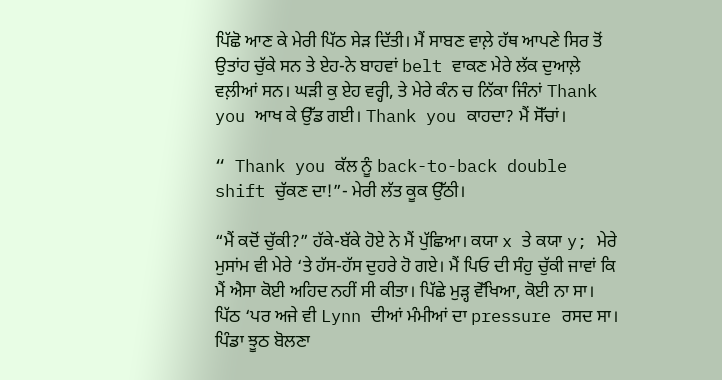ਪਿੱਛੋ ਆਣ ਕੇ ਮੇਰੀ ਪਿੱਠ ਸੇੜ ਦਿੱਤੀ। ਮੈਂ ਸਾਬਣ ਵਾਲ਼ੇ ਹੱਥ ਆਪਣੇ ਸਿਰ ਤੋਂ ਉਤਾਂਹ ਚੁੱਕੇ ਸਨ ਤੇ ਏਹ-ਨੇ ਬਾਹਵਾਂ belt ਵਾਕਣ ਮੇਰੇ ਲੱਕ ਦੁਆਲ਼ੇ ਵਲ਼ੀਆਂ ਸਨ। ਘੜੀ ਕੁ ਏਹ ਵਰ੍ਹੀ, ਤੇ ਮੇਰੇ ਕੰਨ ਚ ਨਿੱਕਾ ਜਿੰਨਾਂ Thank you ਆਖ ਕੇ ਉੱਡ ਗਈ। Thank you ਕਾਹਦਾ? ਮੈਂ ਸੋੱਚਾਂ।

“ Thank you ਕੱਲ ਨੂੰ back-to-back double shift ਚੁੱਕਣ ਦਾ!”- ਮੇਰੀ ਲੱਤ ਕੂਕ ਉੱਠੀ।

“ਮੈਂ ਕਦੋਂ ਚੁੱਕੀ?” ਹੱਕੇ-ਬੱਕੇ ਹੋਏ ਨੇ ਮੈਂ ਪੁੱਛਿਆ। ਕਯਾ x ਤੇ ਕਯਾ y; ਮੇਰੇ ਮੁਸਾਂਮ ਵੀ ਮੇਰੇ ‘ਤੇ ਹੱਸ-ਹੱਸ ਦੁਹਰੇ ਹੋ ਗਏ। ਮੈਂ ਪਿਓ ਦੀ ਸੰਹੁ ਚੁੱਕੀ ਜਾਵਾਂ ਕਿ ਮੈਂ ਐਸਾ ਕੋਈ ਅਹਿਦ ਨਹੀਂ ਸੀ ਕੀਤਾ। ਪਿੱਛੇ ਮੁੜ੍ਹ ਵੇੱਖਿਆ, ਕੋਈ ਨਾ ਸਾ। ਪਿੱਠ ‘ਪਰ ਅਜੇ ਵੀ Lynn ਦੀਆਂ ਮੰਮੀਆਂ ਦਾ pressure ਰਸਦ ਸਾ। ਪਿੰਡਾ ਝੂਠ ਬੋਲਣਾ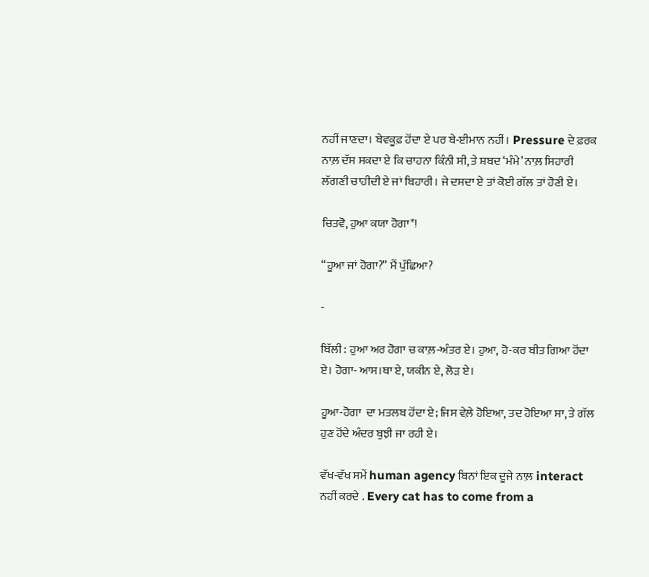ਨਹੀਂ ਜਾਣਦਾ। ਬੇਵਕੂਫ਼ ਹੋਂਦਾ ਏ ਪਰ ਬੇ-ਈਮਾਨ ਨਹੀਂ। Pressure ਦੇ ਫ਼ਰਕ ਨਾਲ਼ ਦੱਸ ਸਕਦਾ ਏ ਕਿ ਚਾਹਨਾ ਕਿੰਨੀ ਸੀ, ਤੇ ਸ਼ਬਦ ‘ਮੰਮੇ’ ਨਾਲ਼ ਸਿਹਾਰੀ ਲੱਗਣੀ ਚਾਹੀਦੀ ਏ ਜਾਂ ਬਿਹਾਰੀ। ਜੇ ਦਸਦਾ ਏ ਤਾਂ ਕੋਈ ਗੱਲ ਤਾਂ ਹੋਣੀ ਏ।

ਚਿਤਵੋ, ਹੁਆ ਕਯਾ ਹੋਗਾ*!

“ਹੂਆ ਜਾਂ ਹੋਗਾ?” ਮੈਂ ਪੁੱਛਿਆ?

-

ਬਿੱਲੀ : ਹੁਆ ਅਰ ਹੋਗਾ ਚ ਕਾਲ਼-ਅੰਤਰ ਏ। ਹੁਆ, ਹੋ-ਕਰ ਬੀਤ ਗਿਆ ਹੋਂਦਾ ਏ। ਹੋਗਾ- ਆਸ।ਥਾ ਏ, ਯਕੀਨ ਏ, ਲੋੜ ਏ।

ਹੂਆ-ਹੋਗਾ  ਦਾ ਮਤਲਬ ਹੋਂਦਾ ਏ; ਜਿਸ ਵੇਲ਼ੇ ਹੋਇਆ, ਤਦ ਹੋਇਆ ਸਾ, ਤੇ ਗੱਲ ਹੁਣ ਹੋਂਦੇ ਅੰਦਰ ਬੁਝੀ ਜਾ ਰਹੀ ਏ।

ਵੱਖ-ਵੱਖ ਸਮੇਂ human agency ਬਿਨਾਂ ਇਕ ਦੂਜੇ ਨਾਲ਼ interact ਨਹੀਂ ਕਰਦੇ . Every cat has to come from a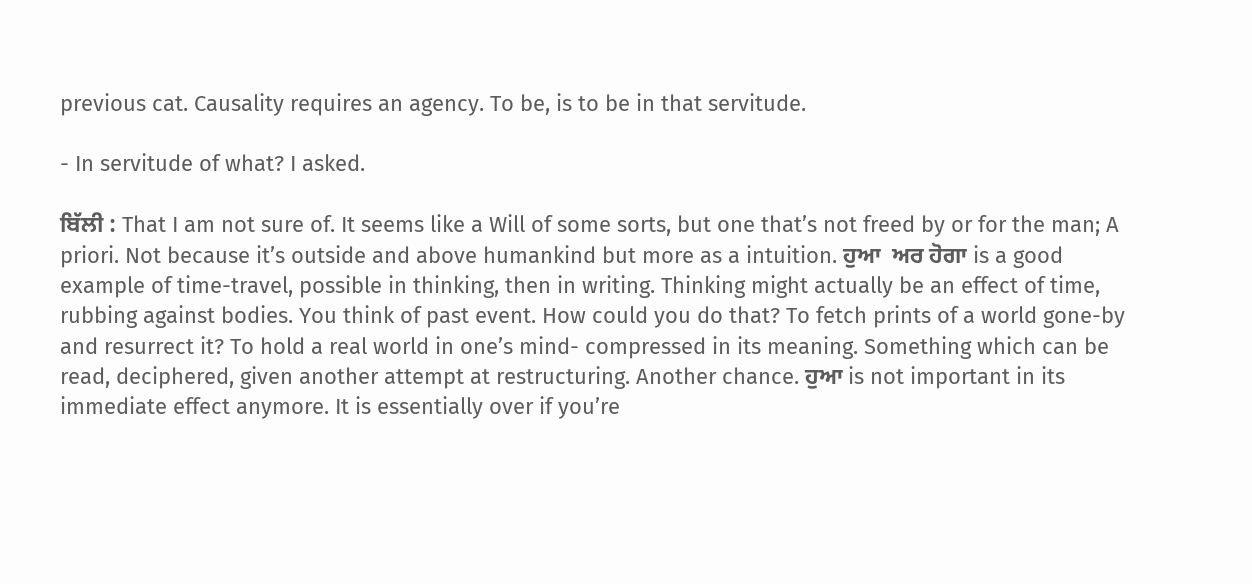previous cat. Causality requires an agency. To be, is to be in that servitude.

- In servitude of what? I asked.

ਬਿੱਲੀ : That I am not sure of. It seems like a Will of some sorts, but one that’s not freed by or for the man; A priori. Not because it’s outside and above humankind but more as a intuition. ਹੁਆ  ਅਰ ਹੋਗਾ is a good example of time-travel, possible in thinking, then in writing. Thinking might actually be an effect of time, rubbing against bodies. You think of past event. How could you do that? To fetch prints of a world gone-by and resurrect it? To hold a real world in one’s mind- compressed in its meaning. Something which can be read, deciphered, given another attempt at restructuring. Another chance. ਹੁਆ is not important in its immediate effect anymore. It is essentially over if you’re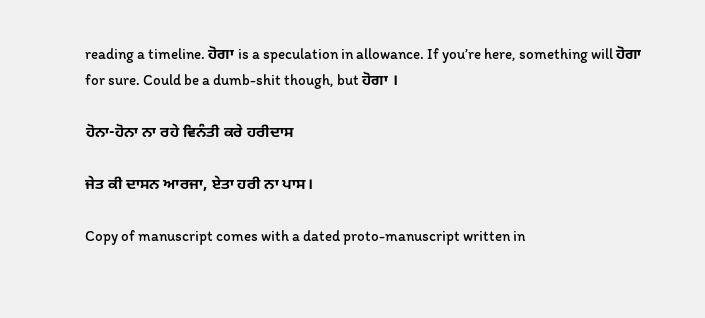reading a timeline. ਹੋਗਾ is a speculation in allowance. If you’re here, something will ਹੋਗਾ for sure. Could be a dumb-shit though, but ਹੋਗਾ ।

ਹੋਨਾ-ਹੋਨਾ ਨਾ ਰਹੇ ਵਿਨੰਤੀ ਕਰੇ ਹਰੀਦਾਸ

ਜੇਤ ਕੀ ਦਾਸਨ ਆਰਜਾ, ਏਤਾ ਹਰੀ ਨਾ ਪਾਸ।

Copy of manuscript comes with a dated proto-manuscript written in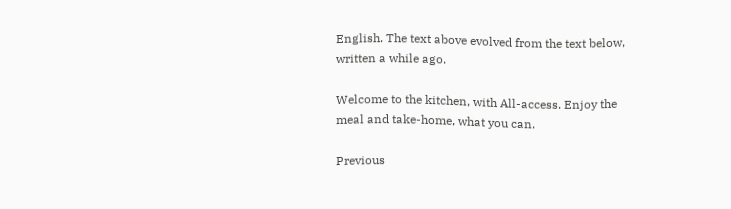English. The text above evolved from the text below, written a while ago.

Welcome to the kitchen, with All-access. Enjoy the meal and take-home, what you can.

Previous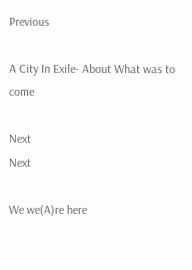Previous

A City In Exile- About What was to come

Next
Next

We we(A)re here